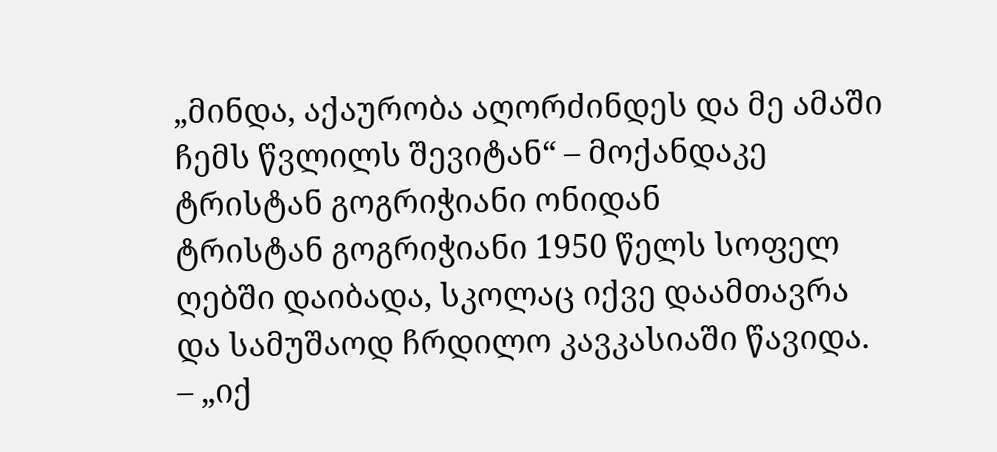„მინდა, აქაურობა აღორძინდეს და მე ამაში ჩემს წვლილს შევიტან“ – მოქანდაკე ტრისტან გოგრიჭიანი ონიდან
ტრისტან გოგრიჭიანი 1950 წელს სოფელ ღებში დაიბადა, სკოლაც იქვე დაამთავრა და სამუშაოდ ჩრდილო კავკასიაში წავიდა. – „იქ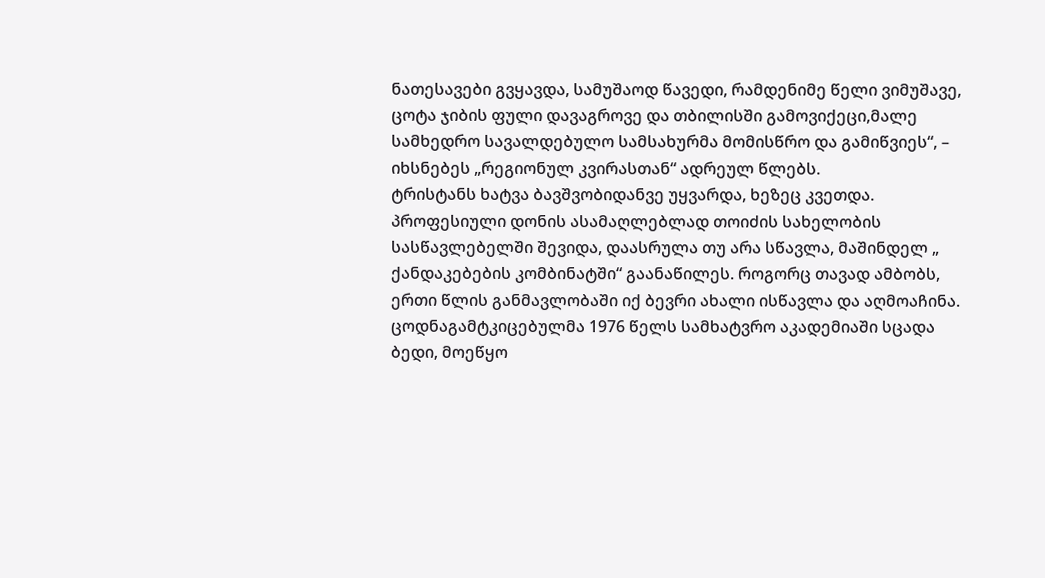ნათესავები გვყავდა, სამუშაოდ წავედი, რამდენიმე წელი ვიმუშავე, ცოტა ჯიბის ფული დავაგროვე და თბილისში გამოვიქეცი,მალე სამხედრო სავალდებულო სამსახურმა მომისწრო და გამიწვიეს“, – იხსნებეს „რეგიონულ კვირასთან“ ადრეულ წლებს.
ტრისტანს ხატვა ბავშვობიდანვე უყვარდა, ხეზეც კვეთდა. პროფესიული დონის ასამაღლებლად თოიძის სახელობის სასწავლებელში შევიდა, დაასრულა თუ არა სწავლა, მაშინდელ „ ქანდაკებების კომბინატში“ გაანაწილეს. როგორც თავად ამბობს, ერთი წლის განმავლობაში იქ ბევრი ახალი ისწავლა და აღმოაჩინა. ცოდნაგამტკიცებულმა 1976 წელს სამხატვრო აკადემიაში სცადა ბედი, მოეწყო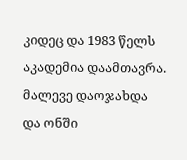კიდეც და 1983 წელს აკადემია დაამთავრა. მალევე დაოჯახდა და ონში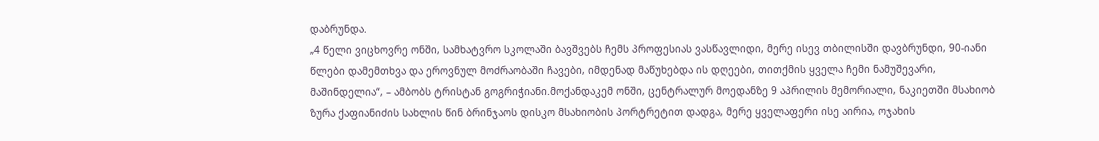დაბრუნდა.
„4 წელი ვიცხოვრე ონში, სამხატვრო სკოლაში ბავშვებს ჩემს პროფესიას ვასწავლიდი, მერე ისევ თბილისში დავბრუნდი, 90-იანი წლები დამემთხვა და ეროვნულ მოძრაობაში ჩავები, იმდენად მაწუხებდა ის დღეები, თითქმის ყველა ჩემი ნამუშევარი, მაშინდელია“, – ამბობს ტრისტან გოგრიჭიანი.მოქანდაკემ ონში, ცენტრალურ მოედანზე 9 აპრილის მემორიალი, ნაკიეთში მსახიობ ზურა ქაფიანიძის სახლის წინ ბრინჯაოს დისკო მსახიობის პორტრეტით დადგა, მერე ყველაფერი ისე აირია, ოჯახის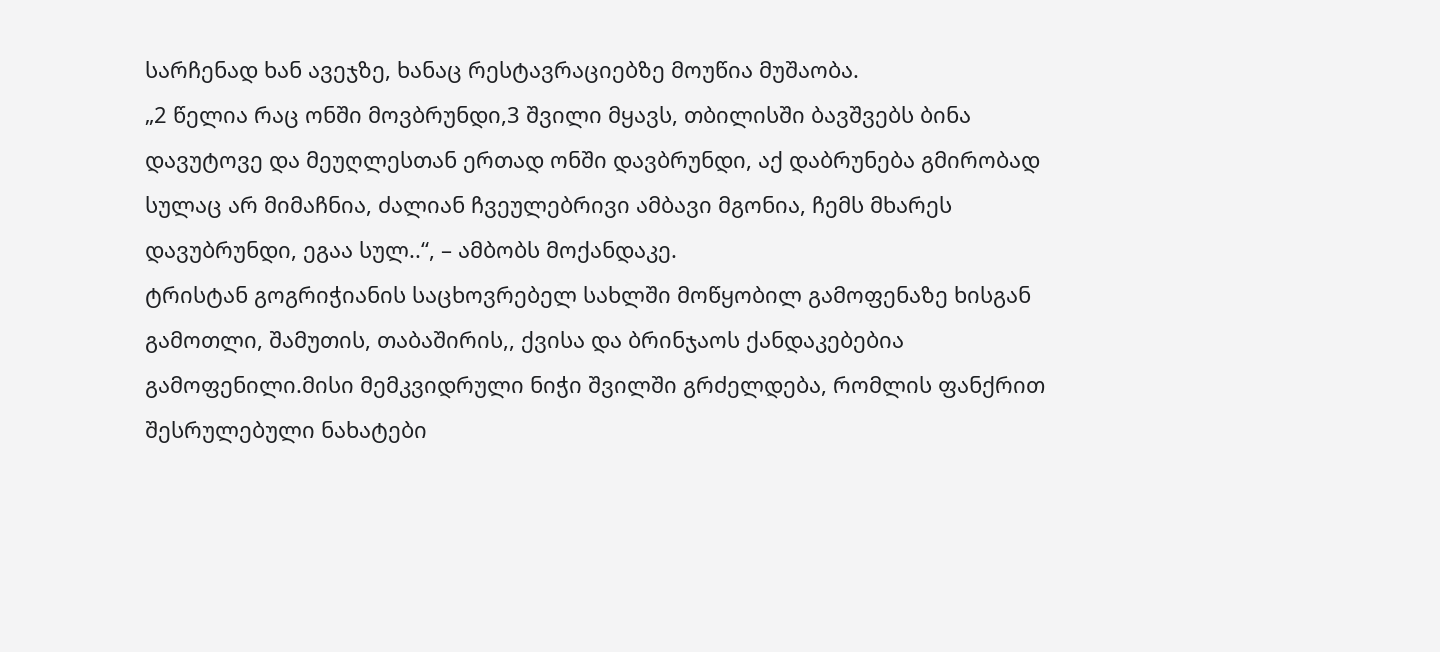სარჩენად ხან ავეჯზე, ხანაც რესტავრაციებზე მოუწია მუშაობა.
„2 წელია რაც ონში მოვბრუნდი,3 შვილი მყავს, თბილისში ბავშვებს ბინა დავუტოვე და მეუღლესთან ერთად ონში დავბრუნდი, აქ დაბრუნება გმირობად სულაც არ მიმაჩნია, ძალიან ჩვეულებრივი ამბავი მგონია, ჩემს მხარეს დავუბრუნდი, ეგაა სულ..“, – ამბობს მოქანდაკე.
ტრისტან გოგრიჭიანის საცხოვრებელ სახლში მოწყობილ გამოფენაზე ხისგან გამოთლი, შამუთის, თაბაშირის,, ქვისა და ბრინჯაოს ქანდაკებებია გამოფენილი.მისი მემკვიდრული ნიჭი შვილში გრძელდება, რომლის ფანქრით შესრულებული ნახატები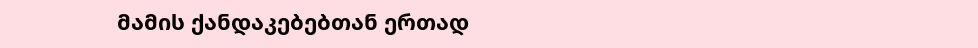მამის ქანდაკებებთან ერთად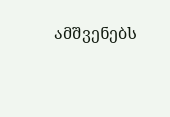ამშვენებს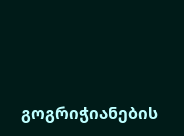გოგრიჭიანების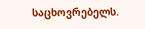საცხოვრებელს.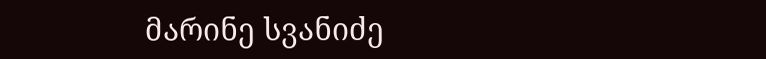მარინე სვანიძე